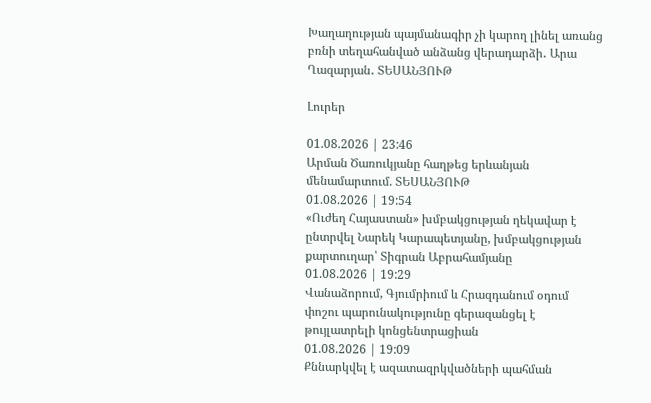Խաղաղության պայմանագիր չի կարող լինել առանց բռնի տեղահանված անձանց վերադարձի․ Արա Ղազարյան․ ՏԵՍԱՆՅՈՒԹ

Լուրեր

01.08.2026 | 23:46
Արման Ծառուկյանը հաղթեց երևանյան մենամարտում. ՏԵՍԱՆՅՈՒԹ
01.08.2026 | 19:54
«Ուժեղ Հայաստան» խմբակցության ղեկավար է ընտրվել Նարեկ Կարապետյանը, խմբակցության քարտուղար՝ Տիգրան Աբրահամյանը
01.08.2026 | 19:29
Վանաձորում, Գյումրիում և Հրազդանում օդում փոշու պարունակությունը գերազանցել է թույլատրելի կոնցենտրացիան
01.08.2026 | 19:09
Քննարկվել է ազատազրկվածների պահման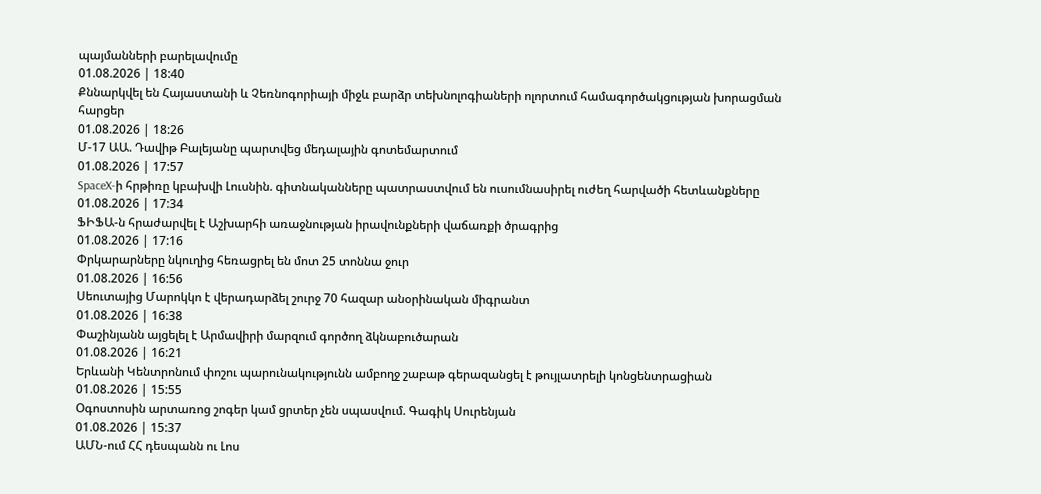պայմանների բարելավումը
01.08.2026 | 18:40
Քննարկվել են Հայաստանի և Չեռնոգորիայի միջև բարձր տեխնոլոգիաների ոլորտում համագործակցության խորացման հարցեր
01.08.2026 | 18:26
Մ-17 ԱԱ. Դավիթ Բալեյանը պարտվեց մեդալային գոտեմարտում
01.08.2026 | 17:57
SpaceX-ի հրթիռը կբախվի Լուսնին. գիտնականները պատրաստվում են ուսումնասիրել ուժեղ հարվածի հետևանքները
01.08.2026 | 17:34
ՖԻՖԱ-ն հրաժարվել է Աշխարհի առաջնության իրավունքների վաճառքի ծրագրից
01.08.2026 | 17:16
Փրկարարները նկուղից հեռացրել են մոտ 25 տոննա ջուր
01.08.2026 | 16:56
Սեուտայից Մարոկկո է վերադարձել շուրջ 70 հազար անօրինական միգրանտ
01.08.2026 | 16:38
Փաշինյանն այցելել է Արմավիրի մարզում գործող ձկնաբուծարան
01.08.2026 | 16:21
Երևանի Կենտրոնում փոշու պարունակությունն ամբողջ շաբաթ գերազանցել է թույլատրելի կոնցենտրացիան
01.08.2026 | 15:55
Օգոստոսին արտառոց շոգեր կամ ցրտեր չեն սպասվում. Գագիկ Սուրենյան
01.08.2026 | 15:37
ԱՄՆ-ում ՀՀ դեսպանն ու Լոս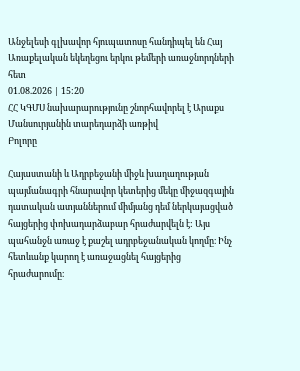Անջելեսի գլխավոր հյուպատոսը հանդիպել են Հայ Առաքելական եկեղեցու երկու թեմերի առաջնորդների հետ
01.08.2026 | 15:20
ՀՀ ԿԳՄՍ նախարարությունը շնորհավորել է Արաքս Մանսուրյանին տարեդարձի առթիվ
Բոլորը

Հայաստանի և Ադրբեջանի միջև խաղաղության պայմանագրի հնարավոր կետերից մեկը միջազգային դատական ատյաններում միմյանց դեմ ներկայացված հայցերից փոխադարձաբար հրաժարվելն է: Այս պահանջն առաջ է քաշել ադրբեջանական կողմը։ Ինչ հետևանք կարող է առաջացնել հայցերից հրաժարումը։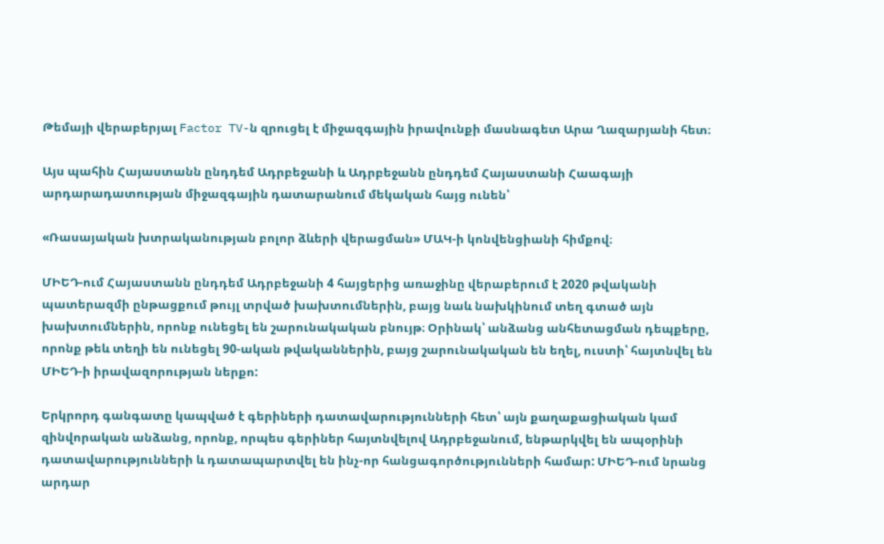Թեմայի վերաբերյալ Factor TV-ն զրուցել է միջազգային իրավունքի մասնագետ Արա Ղազարյանի հետ։

Այս պահին Հայաստանն ընդդեմ Ադրբեջանի և Ադրբեջանն ընդդեմ Հայաստանի Հաագայի արդարադատության միջազգային դատարանում մեկական հայց ունեն՝

«Ռասայական խտրականության բոլոր ձևերի վերացման» ՄԱԿ-ի կոնվենցիանի հիմքով։

ՄԻԵԴ-ում Հայաստանն ընդդեմ Ադրբեջանի 4 հայցերից առաջինը վերաբերում է 2020 թվականի պատերազմի ընթացքում թույլ տրված խախտումներին, բայց նաև նախկինում տեղ գտած այն խախտումներին, որոնք ունեցել են շարունակական բնույթ։ Օրինակ՝ անձանց անհետացման դեպքերը, որոնք թեև տեղի են ունեցել 90-ական թվականներին, բայց շարունակական են եղել, ուստի՝ հայտնվել են ՄԻԵԴ-ի իրավազորության ներքո:

Երկրորդ գանգատը կապված է գերիների դատավարությունների հետ՝ այն քաղաքացիական կամ զինվորական անձանց, որոնք, որպես գերիներ հայտնվելով Ադրբեջանում, ենթարկվել են ապօրինի դատավարությունների և դատապարտվել են ինչ-որ հանցագործությունների համար: ՄԻԵԴ-ում նրանց արդար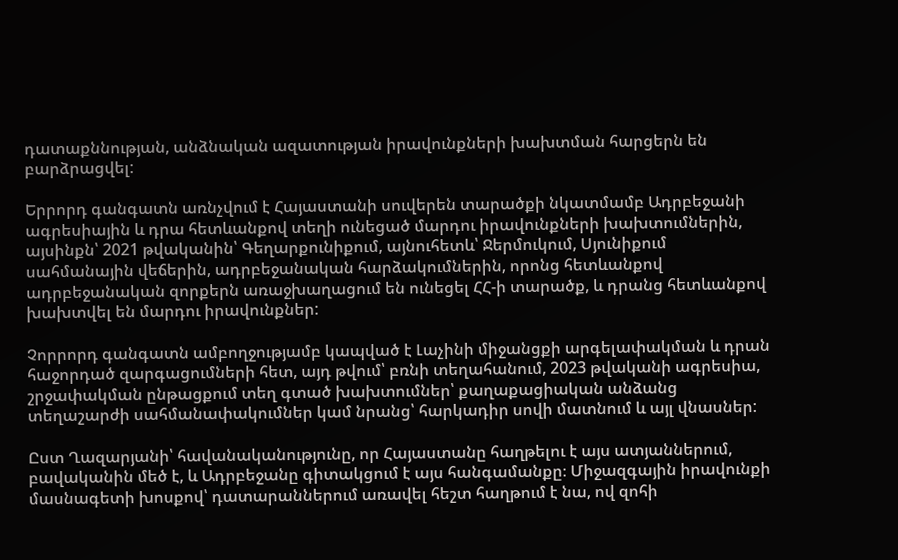դատաքննության, անձնական ազատության իրավունքների խախտման հարցերն են բարձրացվել:

Երրորդ գանգատն առնչվում է Հայաստանի սուվերեն տարածքի նկատմամբ Ադրբեջանի ագրեսիային և դրա հետևանքով տեղի ունեցած մարդու իրավունքների խախտումներին, այսինքն՝ 2021 թվականին՝ Գեղարքունիքում, այնուհետև՝ Ջերմուկում, Սյունիքում սահմանային վեճերին, ադրբեջանական հարձակումներին, որոնց հետևանքով ադրբեջանական զորքերն առաջխաղացում են ունեցել ՀՀ-ի տարածք, և դրանց հետևանքով խախտվել են մարդու իրավունքներ:

Չորրորդ գանգատն ամբողջությամբ կապված է Լաչինի միջանցքի արգելափակման և դրան հաջորդած զարգացումների հետ, այդ թվում՝ բռնի տեղահանում, 2023 թվականի ագրեսիա, շրջափակման ընթացքում տեղ գտած խախտումներ՝ քաղաքացիական անձանց տեղաշարժի սահմանափակումներ կամ նրանց՝ հարկադիր սովի մատնում և այլ վնասներ:

Ըստ Ղազարյանի՝ հավանականությունը, որ Հայաստանը հաղթելու է այս ատյաններում, բավականին մեծ է, և Ադրբեջանը գիտակցում է այս հանգամանքը։ Միջազգային իրավունքի մասնագետի խոսքով՝ դատարաններում առավել հեշտ հաղթում է նա, ով զոհի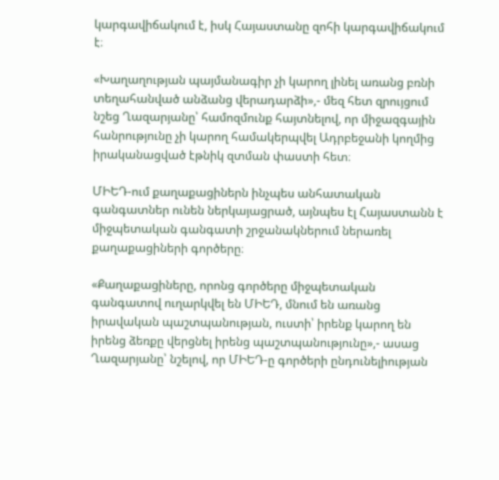կարգավիճակում է, իսկ Հայաստանը զոհի կարգավիճակում է։

«Խաղաղության պայմանագիր չի կարող լինել առանց բռնի տեղահանված անձանց վերադարձի»,- մեզ հետ զրույցում նշեց Ղազարյանը՝ համոզմունք հայտնելով, որ միջազգային հանրությունը չի կարող համակերպվել Ադրբեջանի կողմից իրականացված էթնիկ զտման փաստի հետ։

ՄԻԵԴ-ում քաղաքացիներն ինչպես անհատական գանգատներ ունեն ներկայացրած, այնպես էլ Հայաստանն է միջպետական գանգատի շրջանակներում ներառել քաղաքացիների գործերը։

«Քաղաքացիները, որոնց գործերը միջպետական գանգատով ուղարկվել են ՄԻԵԴ, մնում են առանց իրավական պաշտպանության, ուստի՝ իրենք կարող են իրենց ձեռքը վերցնել իրենց պաշտպանությունը»,- ասաց Ղազարյանը՝ նշելով, որ ՄԻԵԴ-ը գործերի ընդունելիության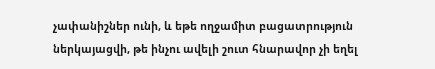չափանիշներ ունի, և եթե ողջամիտ բացատրություն ներկայացվի, թե ինչու ավելի շուտ հնարավոր չի եղել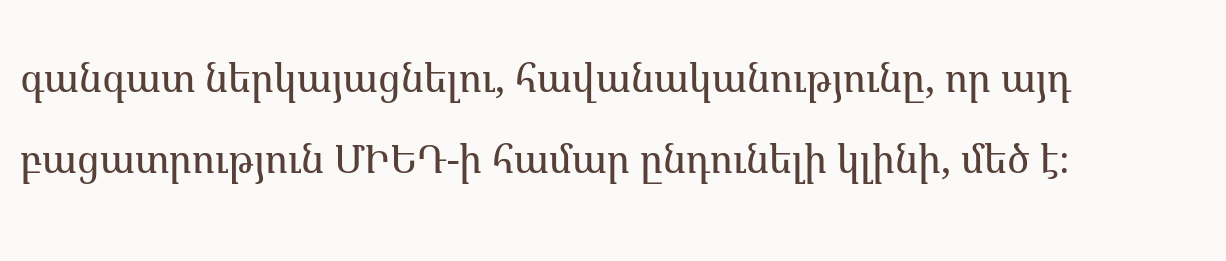գանգատ ներկայացնելու, հավանականությունը, որ այդ բացատրություն ՄԻԵԴ-ի համար ընդունելի կլինի, մեծ է։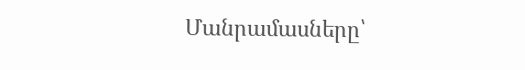Մանրամասները՝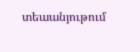տեաանյութում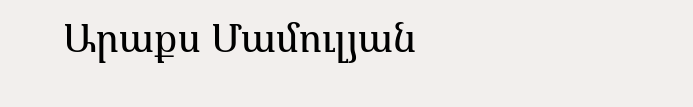Արաքս Մամուլյան